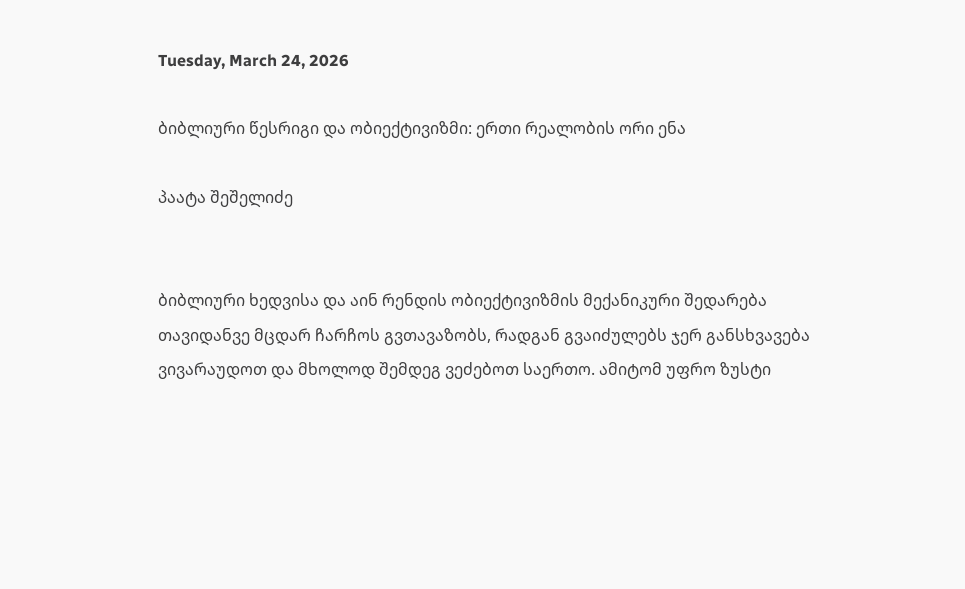Tuesday, March 24, 2026

ბიბლიური წესრიგი და ობიექტივიზმი: ერთი რეალობის ორი ენა

პაატა შეშელიძე


ბიბლიური ხედვისა და აინ რენდის ობიექტივიზმის მექანიკური შედარება თავიდანვე მცდარ ჩარჩოს გვთავაზობს, რადგან გვაიძულებს ჯერ განსხვავება ვივარაუდოთ და მხოლოდ შემდეგ ვეძებოთ საერთო. ამიტომ უფრო ზუსტი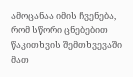ამოცანაა იმის ჩვენება, რომ სწორი ცნებებით წაკითხვის შემთხვევაში მათ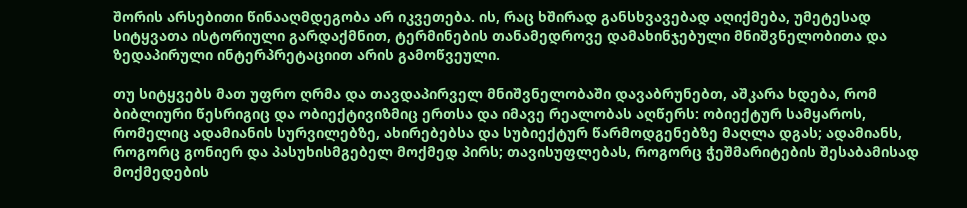შორის არსებითი წინააღმდეგობა არ იკვეთება. ის, რაც ხშირად განსხვავებად აღიქმება, უმეტესად სიტყვათა ისტორიული გარდაქმნით, ტერმინების თანამედროვე დამახინჯებული მნიშვნელობითა და ზედაპირული ინტერპრეტაციით არის გამოწვეული.

თუ სიტყვებს მათ უფრო ღრმა და თავდაპირველ მნიშვნელობაში დავაბრუნებთ, აშკარა ხდება, რომ ბიბლიური წესრიგიც და ობიექტივიზმიც ერთსა და იმავე რეალობას აღწერს: ობიექტურ სამყაროს, რომელიც ადამიანის სურვილებზე, ახირებებსა და სუბიექტურ წარმოდგენებზე მაღლა დგას; ადამიანს, როგორც გონიერ და პასუხისმგებელ მოქმედ პირს; თავისუფლებას, როგორც ჭეშმარიტების შესაბამისად მოქმედების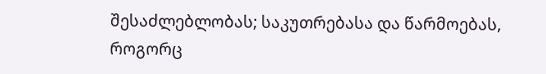შესაძლებლობას; საკუთრებასა და წარმოებას, როგორც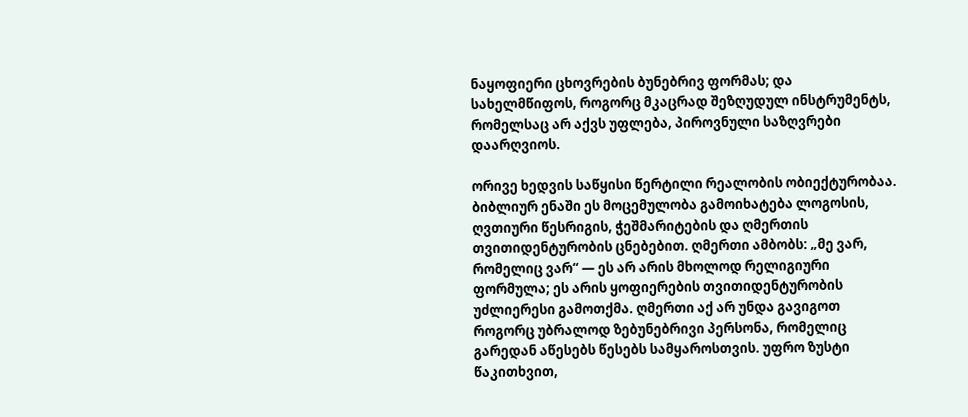ნაყოფიერი ცხოვრების ბუნებრივ ფორმას; და სახელმწიფოს, როგორც მკაცრად შეზღუდულ ინსტრუმენტს, რომელსაც არ აქვს უფლება, პიროვნული საზღვრები დაარღვიოს.

ორივე ხედვის საწყისი წერტილი რეალობის ობიექტურობაა. ბიბლიურ ენაში ეს მოცემულობა გამოიხატება ლოგოსის, ღვთიური წესრიგის, ჭეშმარიტების და ღმერთის თვითიდენტურობის ცნებებით. ღმერთი ამბობს: „მე ვარ, რომელიც ვარ“ — ეს არ არის მხოლოდ რელიგიური ფორმულა; ეს არის ყოფიერების თვითიდენტურობის უძლიერესი გამოთქმა. ღმერთი აქ არ უნდა გავიგოთ როგორც უბრალოდ ზებუნებრივი პერსონა, რომელიც გარედან აწესებს წესებს სამყაროსთვის. უფრო ზუსტი წაკითხვით,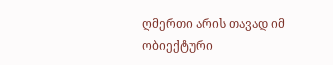ღმერთი არის თავად იმ ობიექტური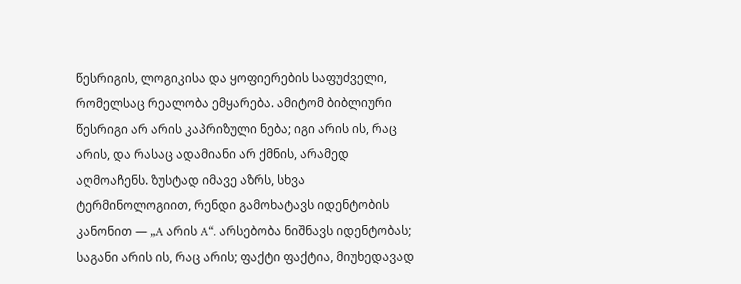წესრიგის, ლოგიკისა და ყოფიერების საფუძველი, რომელსაც რეალობა ემყარება. ამიტომ ბიბლიური წესრიგი არ არის კაპრიზული ნება; იგი არის ის, რაც არის, და რასაც ადამიანი არ ქმნის, არამედ აღმოაჩენს. ზუსტად იმავე აზრს, სხვა ტერმინოლოგიით, რენდი გამოხატავს იდენტობის კანონით — „A არის A“. არსებობა ნიშნავს იდენტობას; საგანი არის ის, რაც არის; ფაქტი ფაქტია, მიუხედავად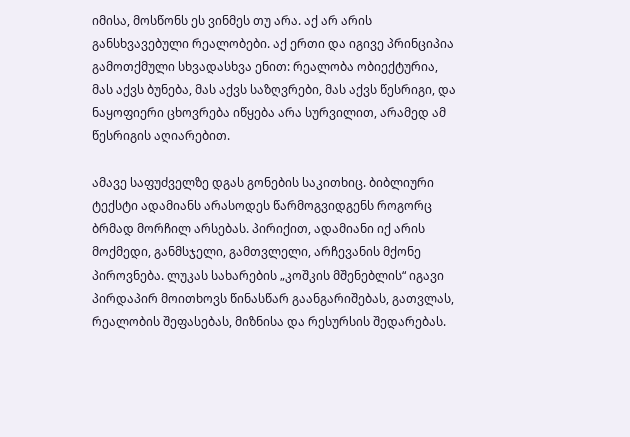იმისა, მოსწონს ეს ვინმეს თუ არა. აქ არ არის განსხვავებული რეალობები. აქ ერთი და იგივე პრინციპია გამოთქმული სხვადასხვა ენით: რეალობა ობიექტურია, მას აქვს ბუნება, მას აქვს საზღვრები, მას აქვს წესრიგი, და ნაყოფიერი ცხოვრება იწყება არა სურვილით, არამედ ამ წესრიგის აღიარებით.

ამავე საფუძველზე დგას გონების საკითხიც. ბიბლიური ტექსტი ადამიანს არასოდეს წარმოგვიდგენს როგორც ბრმად მორჩილ არსებას. პირიქით, ადამიანი იქ არის მოქმედი, განმსჯელი, გამთვლელი, არჩევანის მქონე პიროვნება. ლუკას სახარების „კოშკის მშენებლის“ იგავი პირდაპირ მოითხოვს წინასწარ გაანგარიშებას, გათვლას, რეალობის შეფასებას, მიზნისა და რესურსის შედარებას.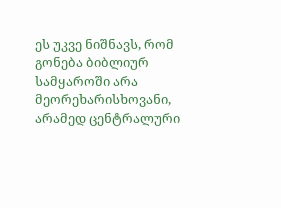ეს უკვე ნიშნავს, რომ გონება ბიბლიურ სამყაროში არა მეორეხარისხოვანი, არამედ ცენტრალური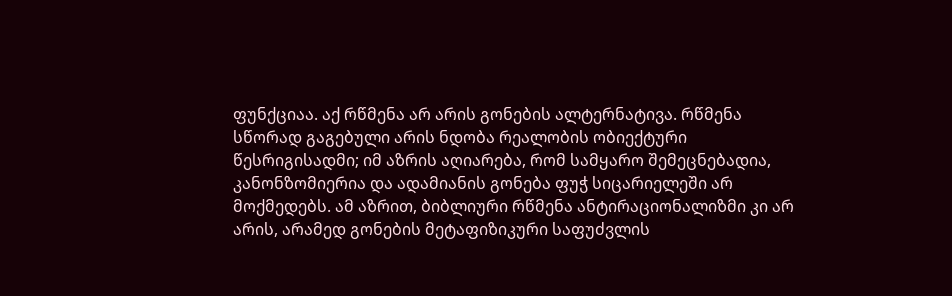ფუნქციაა. აქ რწმენა არ არის გონების ალტერნატივა. რწმენა სწორად გაგებული არის ნდობა რეალობის ობიექტური წესრიგისადმი; იმ აზრის აღიარება, რომ სამყარო შემეცნებადია, კანონზომიერია და ადამიანის გონება ფუჭ სიცარიელეში არ მოქმედებს. ამ აზრით, ბიბლიური რწმენა ანტირაციონალიზმი კი არ არის, არამედ გონების მეტაფიზიკური საფუძვლის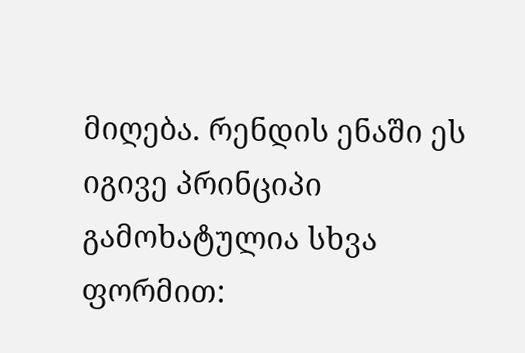მიღება. რენდის ენაში ეს იგივე პრინციპი გამოხატულია სხვა ფორმით: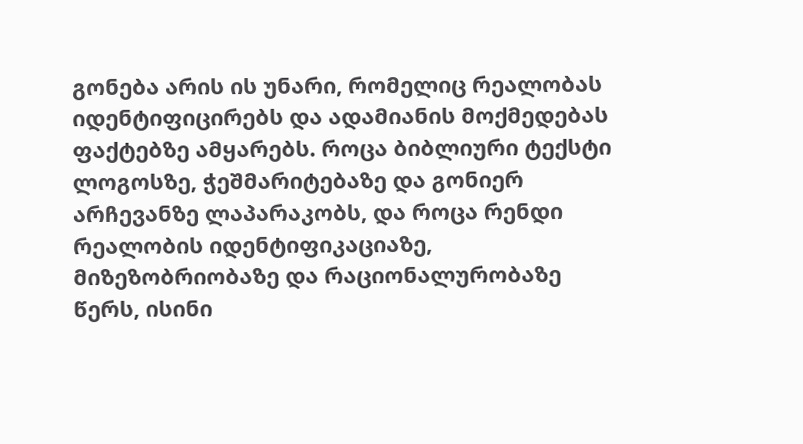გონება არის ის უნარი, რომელიც რეალობას იდენტიფიცირებს და ადამიანის მოქმედებას ფაქტებზე ამყარებს. როცა ბიბლიური ტექსტი ლოგოსზე, ჭეშმარიტებაზე და გონიერ არჩევანზე ლაპარაკობს, და როცა რენდი რეალობის იდენტიფიკაციაზე, მიზეზობრიობაზე და რაციონალურობაზე წერს, ისინი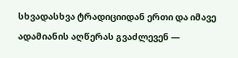სხვადასხვა ტრადიციიდან ერთი და იმავე ადამიანის აღწერას გვაძლევენ —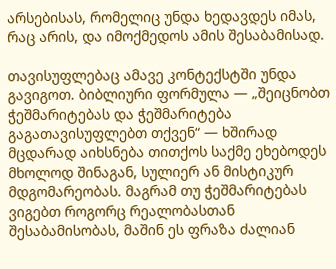არსებისას, რომელიც უნდა ხედავდეს იმას, რაც არის, და იმოქმედოს ამის შესაბამისად.

თავისუფლებაც ამავე კონტექსტში უნდა გავიგოთ. ბიბლიური ფორმულა — „შეიცნობთ ჭეშმარიტებას და ჭეშმარიტება გაგათავისუფლებთ თქვენ“ — ხშირად მცდარად აიხსნება თითქოს საქმე ეხებოდეს მხოლოდ შინაგან, სულიერ ან მისტიკურ მდგომარეობას. მაგრამ თუ ჭეშმარიტებას ვიგებთ როგორც რეალობასთან შესაბამისობას, მაშინ ეს ფრაზა ძალიან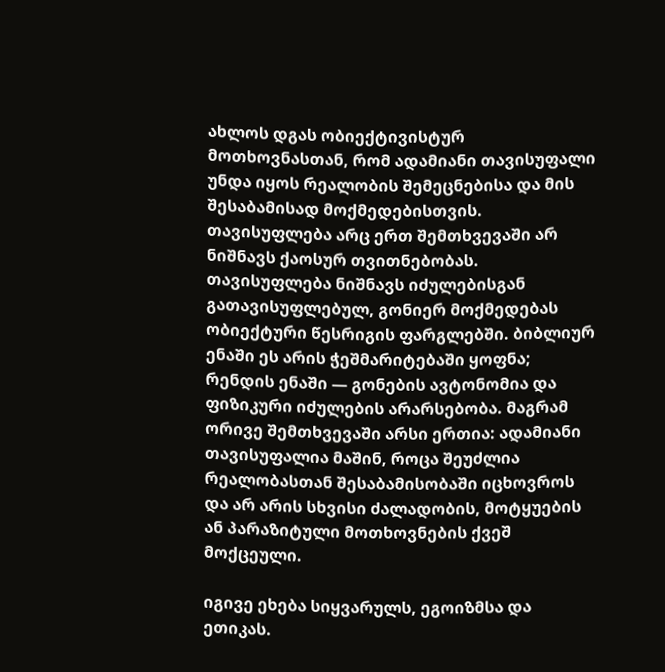ახლოს დგას ობიექტივისტურ მოთხოვნასთან, რომ ადამიანი თავისუფალი უნდა იყოს რეალობის შემეცნებისა და მის შესაბამისად მოქმედებისთვის. თავისუფლება არც ერთ შემთხვევაში არ ნიშნავს ქაოსურ თვითნებობას. თავისუფლება ნიშნავს იძულებისგან გათავისუფლებულ, გონიერ მოქმედებას ობიექტური წესრიგის ფარგლებში. ბიბლიურ ენაში ეს არის ჭეშმარიტებაში ყოფნა; რენდის ენაში — გონების ავტონომია და ფიზიკური იძულების არარსებობა. მაგრამ ორივე შემთხვევაში არსი ერთია: ადამიანი თავისუფალია მაშინ, როცა შეუძლია რეალობასთან შესაბამისობაში იცხოვროს და არ არის სხვისი ძალადობის, მოტყუების ან პარაზიტული მოთხოვნების ქვეშ მოქცეული.

იგივე ეხება სიყვარულს, ეგოიზმსა და ეთიკას.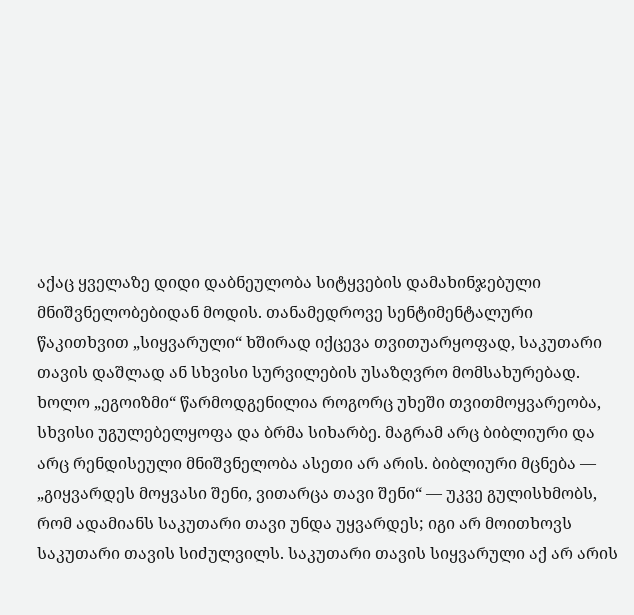აქაც ყველაზე დიდი დაბნეულობა სიტყვების დამახინჯებული მნიშვნელობებიდან მოდის. თანამედროვე სენტიმენტალური წაკითხვით „სიყვარული“ ხშირად იქცევა თვითუარყოფად, საკუთარი თავის დაშლად ან სხვისი სურვილების უსაზღვრო მომსახურებად. ხოლო „ეგოიზმი“ წარმოდგენილია როგორც უხეში თვითმოყვარეობა, სხვისი უგულებელყოფა და ბრმა სიხარბე. მაგრამ არც ბიბლიური და არც რენდისეული მნიშვნელობა ასეთი არ არის. ბიბლიური მცნება — „გიყვარდეს მოყვასი შენი, ვითარცა თავი შენი“ — უკვე გულისხმობს, რომ ადამიანს საკუთარი თავი უნდა უყვარდეს; იგი არ მოითხოვს საკუთარი თავის სიძულვილს. საკუთარი თავის სიყვარული აქ არ არის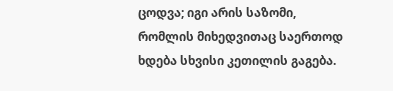ცოდვა; იგი არის საზომი, რომლის მიხედვითაც საერთოდ ხდება სხვისი კეთილის გაგება.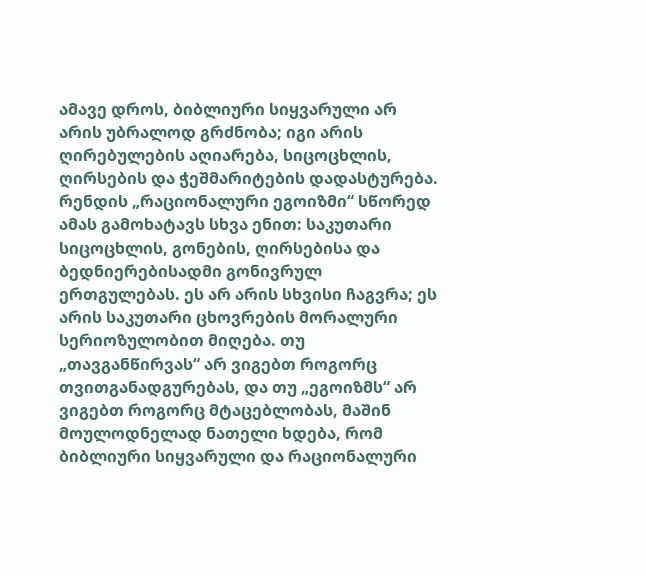ამავე დროს, ბიბლიური სიყვარული არ არის უბრალოდ გრძნობა; იგი არის ღირებულების აღიარება, სიცოცხლის, ღირსების და ჭეშმარიტების დადასტურება. რენდის „რაციონალური ეგოიზმი“ სწორედ ამას გამოხატავს სხვა ენით: საკუთარი სიცოცხლის, გონების, ღირსებისა და ბედნიერებისადმი გონივრულ ერთგულებას. ეს არ არის სხვისი ჩაგვრა; ეს არის საკუთარი ცხოვრების მორალური სერიოზულობით მიღება. თუ „თავგანწირვას“ არ ვიგებთ როგორც თვითგანადგურებას, და თუ „ეგოიზმს“ არ ვიგებთ როგორც მტაცებლობას, მაშინ მოულოდნელად ნათელი ხდება, რომ ბიბლიური სიყვარული და რაციონალური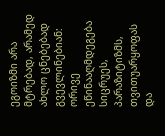ეგოიზმი არა მტრებად, არამედ ახლო ცნებებად გვევლინებიან: ორივე ეწინააღმდეგება სიცრუეს, პარაზიტიზმს, თვითუარყოფას და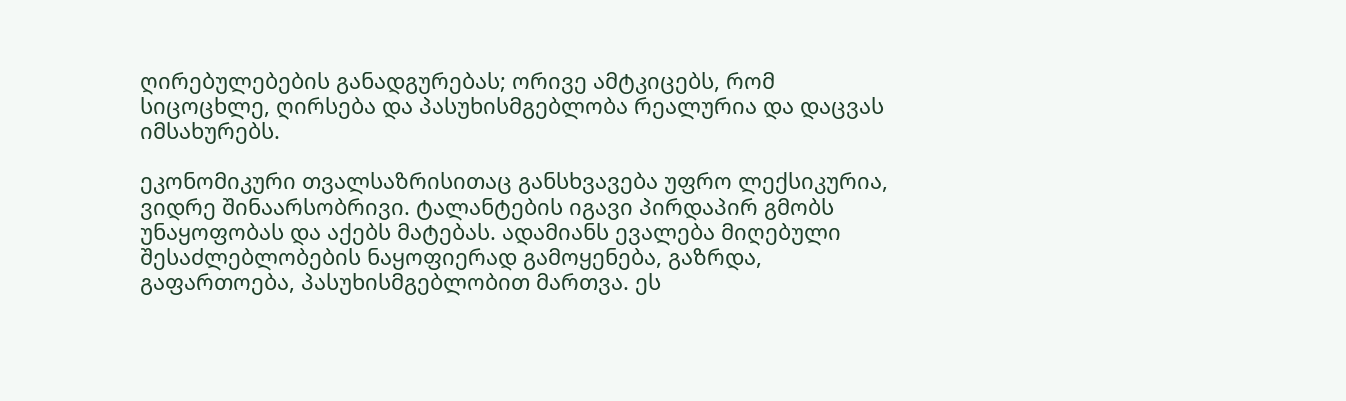ღირებულებების განადგურებას; ორივე ამტკიცებს, რომ სიცოცხლე, ღირსება და პასუხისმგებლობა რეალურია და დაცვას იმსახურებს.

ეკონომიკური თვალსაზრისითაც განსხვავება უფრო ლექსიკურია, ვიდრე შინაარსობრივი. ტალანტების იგავი პირდაპირ გმობს უნაყოფობას და აქებს მატებას. ადამიანს ევალება მიღებული შესაძლებლობების ნაყოფიერად გამოყენება, გაზრდა, გაფართოება, პასუხისმგებლობით მართვა. ეს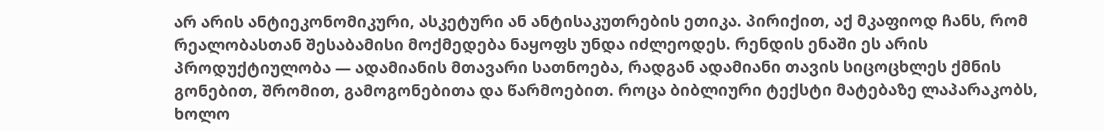არ არის ანტიეკონომიკური, ასკეტური ან ანტისაკუთრების ეთიკა. პირიქით, აქ მკაფიოდ ჩანს, რომ რეალობასთან შესაბამისი მოქმედება ნაყოფს უნდა იძლეოდეს. რენდის ენაში ეს არის პროდუქტიულობა — ადამიანის მთავარი სათნოება, რადგან ადამიანი თავის სიცოცხლეს ქმნის გონებით, შრომით, გამოგონებითა და წარმოებით. როცა ბიბლიური ტექსტი მატებაზე ლაპარაკობს, ხოლო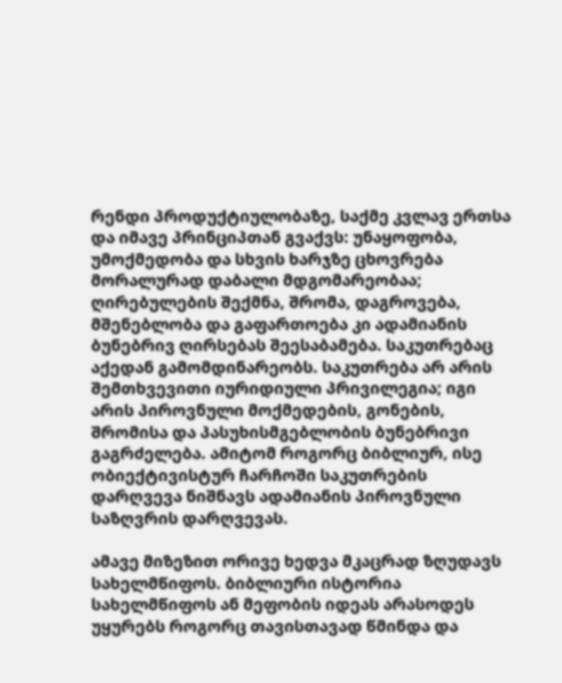რენდი პროდუქტიულობაზე, საქმე კვლავ ერთსა და იმავე პრინციპთან გვაქვს: უნაყოფობა, უმოქმედობა და სხვის ხარჯზე ცხოვრება მორალურად დაბალი მდგომარეობაა; ღირებულების შექმნა, შრომა, დაგროვება, მშენებლობა და გაფართოება კი ადამიანის ბუნებრივ ღირსებას შეესაბამება. საკუთრებაც აქედან გამომდინარეობს. საკუთრება არ არის შემთხვევითი იურიდიული პრივილეგია; იგი არის პიროვნული მოქმედების, გონების, შრომისა და პასუხისმგებლობის ბუნებრივი გაგრძელება. ამიტომ როგორც ბიბლიურ, ისე ობიექტივისტურ ჩარჩოში საკუთრების დარღვევა ნიშნავს ადამიანის პიროვნული საზღვრის დარღვევას.

ამავე მიზეზით ორივე ხედვა მკაცრად ზღუდავს სახელმწიფოს. ბიბლიური ისტორია სახელმწიფოს ან მეფობის იდეას არასოდეს უყურებს როგორც თავისთავად წმინდა და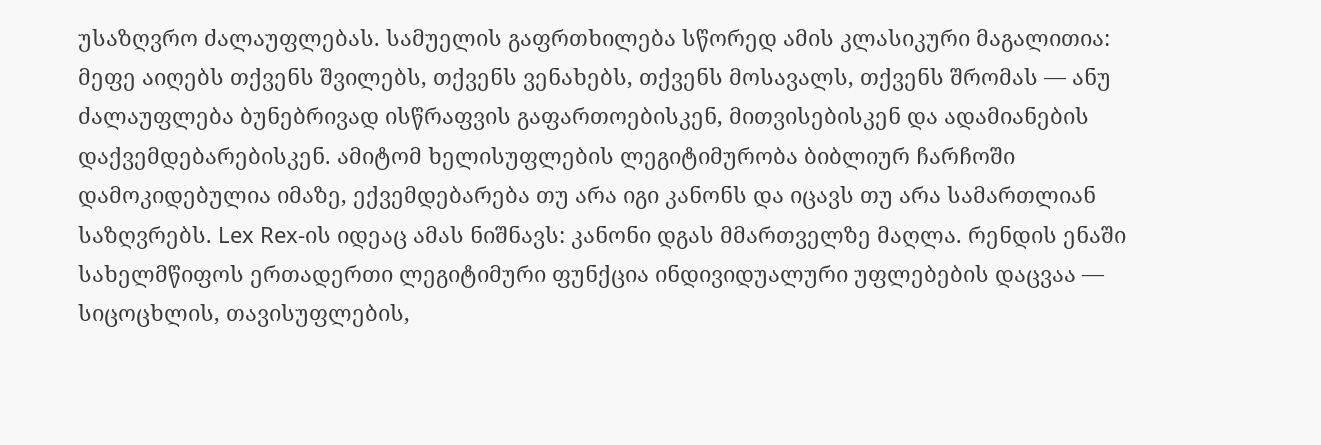უსაზღვრო ძალაუფლებას. სამუელის გაფრთხილება სწორედ ამის კლასიკური მაგალითია: მეფე აიღებს თქვენს შვილებს, თქვენს ვენახებს, თქვენს მოსავალს, თქვენს შრომას — ანუ ძალაუფლება ბუნებრივად ისწრაფვის გაფართოებისკენ, მითვისებისკენ და ადამიანების დაქვემდებარებისკენ. ამიტომ ხელისუფლების ლეგიტიმურობა ბიბლიურ ჩარჩოში დამოკიდებულია იმაზე, ექვემდებარება თუ არა იგი კანონს და იცავს თუ არა სამართლიან საზღვრებს. Lex Rex-ის იდეაც ამას ნიშნავს: კანონი დგას მმართველზე მაღლა. რენდის ენაში სახელმწიფოს ერთადერთი ლეგიტიმური ფუნქცია ინდივიდუალური უფლებების დაცვაა — სიცოცხლის, თავისუფლების,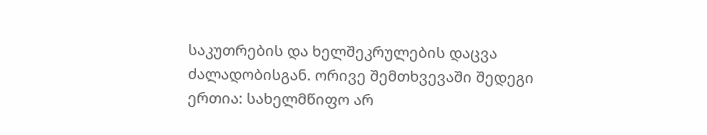საკუთრების და ხელშეკრულების დაცვა ძალადობისგან. ორივე შემთხვევაში შედეგი ერთია: სახელმწიფო არ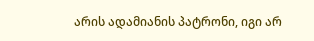არის ადამიანის პატრონი, იგი არ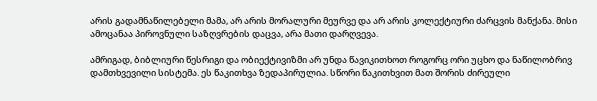არის გადამნაწილებელი მამა, არ არის მორალური მეურვე და არ არის კოლექტიური ძარცვის მანქანა. მისი ამოცანაა პიროვნული საზღვრების დაცვა, არა მათი დარღვევა.

ამრიგად, ბიბლიური წესრიგი და ობიექტივიზმი არ უნდა წავიკითხოთ როგორც ორი უცხო და ნაწილობრივ დამთხვევილი სისტემა. ეს წაკითხვა ზედაპირულია. სწორი წაკითხვით მათ შორის ძირეული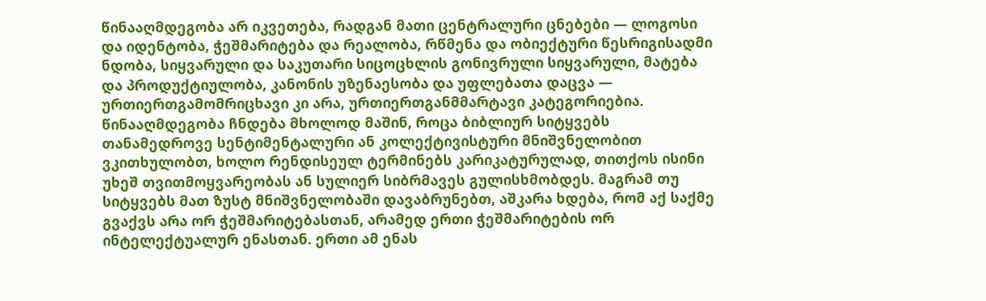წინააღმდეგობა არ იკვეთება, რადგან მათი ცენტრალური ცნებები — ლოგოსი და იდენტობა, ჭეშმარიტება და რეალობა, რწმენა და ობიექტური წესრიგისადმი ნდობა, სიყვარული და საკუთარი სიცოცხლის გონივრული სიყვარული, მატება და პროდუქტიულობა, კანონის უზენაესობა და უფლებათა დაცვა — ურთიერთგამომრიცხავი კი არა, ურთიერთგანმმარტავი კატეგორიებია. წინააღმდეგობა ჩნდება მხოლოდ მაშინ, როცა ბიბლიურ სიტყვებს თანამედროვე სენტიმენტალური ან კოლექტივისტური მნიშვნელობით ვკითხულობთ, ხოლო რენდისეულ ტერმინებს კარიკატურულად, თითქოს ისინი უხეშ თვითმოყვარეობას ან სულიერ სიბრმავეს გულისხმობდეს. მაგრამ თუ სიტყვებს მათ ზუსტ მნიშვნელობაში დავაბრუნებთ, აშკარა ხდება, რომ აქ საქმე გვაქვს არა ორ ჭეშმარიტებასთან, არამედ ერთი ჭეშმარიტების ორ ინტელექტუალურ ენასთან. ერთი ამ ენას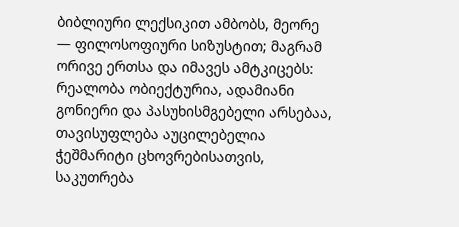ბიბლიური ლექსიკით ამბობს, მეორე — ფილოსოფიური სიზუსტით; მაგრამ ორივე ერთსა და იმავეს ამტკიცებს: რეალობა ობიექტურია, ადამიანი გონიერი და პასუხისმგებელი არსებაა, თავისუფლება აუცილებელია ჭეშმარიტი ცხოვრებისათვის, საკუთრება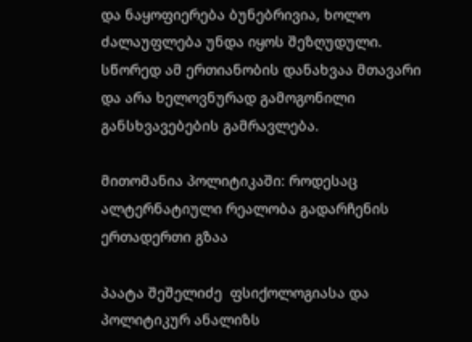და ნაყოფიერება ბუნებრივია, ხოლო ძალაუფლება უნდა იყოს შეზღუდული. სწორედ ამ ერთიანობის დანახვაა მთავარი და არა ხელოვნურად გამოგონილი განსხვავებების გამრავლება.

მითომანია პოლიტიკაში: როდესაც ალტერნატიული რეალობა გადარჩენის ერთადერთი გზაა

პაატა შეშელიძე  ფსიქოლოგიასა და პოლიტიკურ ანალიზს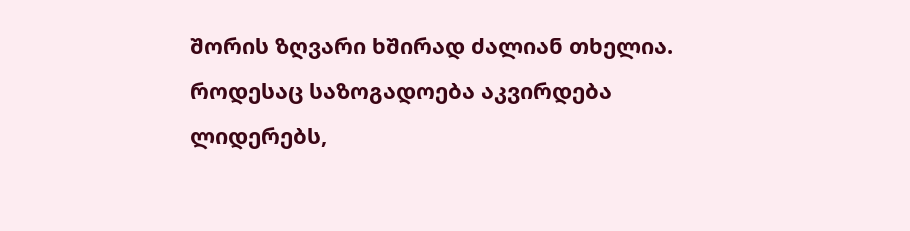შორის ზღვარი ხშირად ძალიან თხელია. როდესაც საზოგადოება აკვირდება ლიდერებს,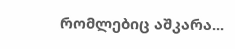რომლებიც აშკარა...